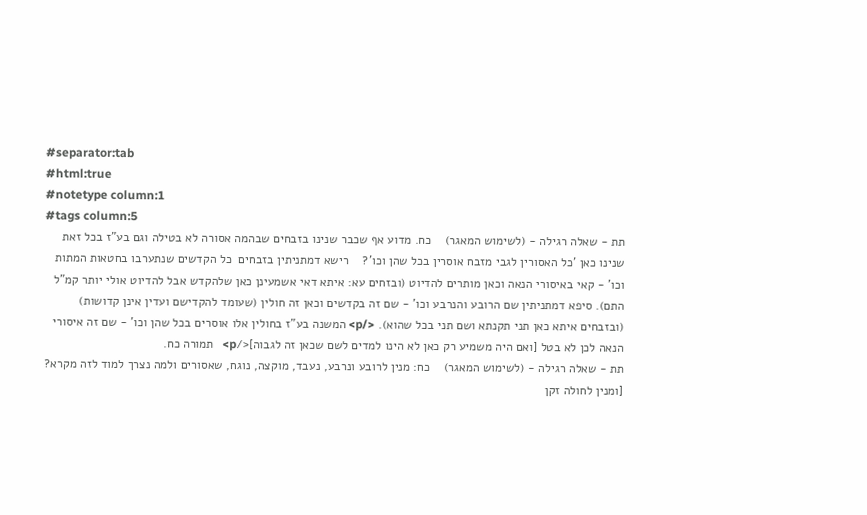#separator:tab
#html:true
#notetype column:1
#tags column:5
תת - שאלה רגילה - (לשימוש המאגר)    כח. מדוע אף שכבר שנינו בזבחים שבהמה אסורה לא בטילה וגם בע"ז בכל זאת שנינו כאן 'כל האסורין לגבי מזבח אוסרין בכל שהן וכו'?    רישא דמתניתין בזבחים  כל הקדשים שנתערבו בחטאות המתות וכו' - קאי באיסורי הנאה וכאן מותרים להדיוט (ובזחים עא: איתא דאי אשמעינן כאן שלהקדש אבל להדיוט אולי יותר קמ"ל התם). סיפא דמתניתין שם הרובע והנרבע וכו' - שם זה בקדשים וכאן זה חולין (שעומד להקדישם ועדין אינן קדושות) (ובזבחים איתא כאן תני תקנתא ושם תני בכל שהוא). </p> המשנה בע"ז בחולין אלו אוסרים בכל שהן וכו' - שם זה איסורי הנאה לכן לא בטל [ואם היה משמיע רק כאן לא הינו למדים לשם שכאן זה לגבוה]</p>   תמורה כח.
תת - שאלה רגילה - (לשימוש המאגר)    כח: מנין לרובע ונרבע, נעבד, מוקצה, נוגח, שאסורים ולמה נצרך למוד לזה מקרא? [ומנין לחולה זקן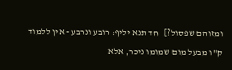ומזוהם שפסול?]   חד תנא יליף: רובע ונרבע - אין ללמוד ק"ו מבעל מום שמומו ניכר, אלא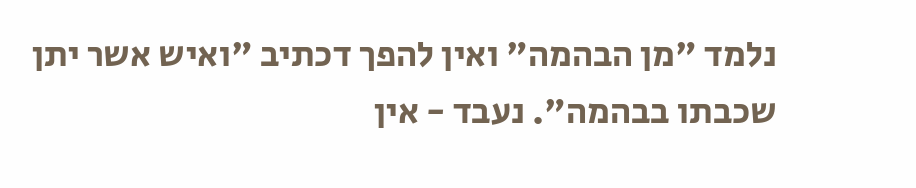נלמד "מן הבהמה" ואין להפך דכתיב "ואיש אשר יתן שכבתו בבהמה". נעבד - אין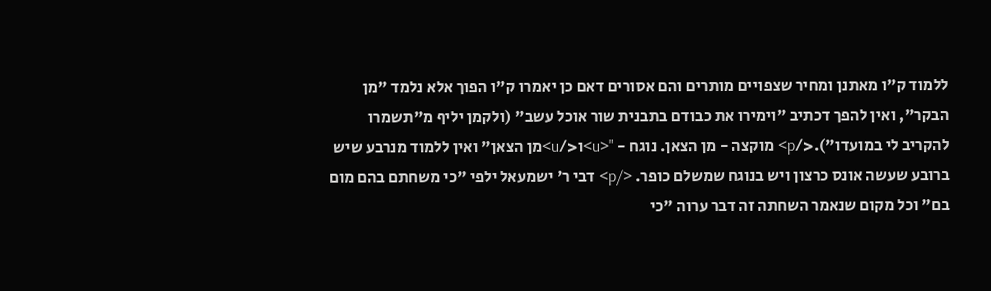ללמוד ק"ו מאתנן ומחיר שצפויים מותרים והם אסורים דאם כן יאמרו ק"ו הפוך אלא נלמד "מן הבקר", ואין להפך דכתיב "וימירו את כבודם בתבנית שור אוכל עשב" (ולקמן יליף מ"תשמרו להקריב לי במועדו").</p> מוקצה - מן הצאן. נוגח - "<u>ו</u>מן הצאן" ואין ללמוד מנרבע שיש ברובע שעשה אונס כרצון ויש בנוגח שמשלם כופר. </p> דבי ר' ישמעאל ילפי "כי משחתם בהם מום בם" וכל מקום שנאמר השחתה זה דבר ערוה "כי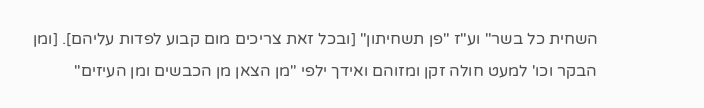השחית כל בשר" וע"ז "פן תשחיתון" [ובכל זאת צריכים מום קבוע לפדות עליהם]. [ומן הבקר וכו' למעט חולה זקן ומזוהם ואידך ילפי "מן הצאן מן הכבשים ומן העיזים"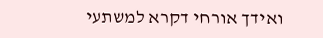ואידך אורחי דקרא למשתעי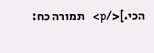הכי.]</p>   תמורה כח: